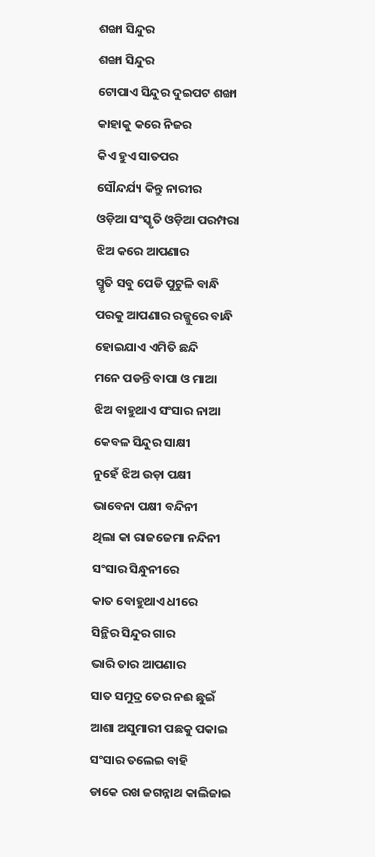ଶଙ୍ଖା ସିନ୍ଦୁର
ଶଙ୍ଖା ସିନ୍ଦୁର
ଟୋପାଏ ସିନ୍ଦୁର ଦୁଇପଟ ଶଙ୍ଖା
କାହାକୁ କରେ ନିଜର
କିଏ ହୁଏ ସାତପର
ସୌନ୍ଦର୍ଯ୍ୟ କିନ୍ତୁ ନାରୀର
ଓଡ଼ିଆ ସଂସ୍କୃତି ଓଡ଼ିଆ ପରମ୍ପରା
ଝିଅ କରେ ଆପଣାର
ସ୍ମୃତି ସବୁ ପେଡି ପୁଟୁଳି ବାନ୍ଧି
ପରକୁ ଆପଣାର ରଜ୍ଜୁରେ ବାନ୍ଧି
ହୋଇଯାଏ ଏମିତି ଛନ୍ଦି
ମନେ ପଡନ୍ତି ବାପା ଓ ମାଆ
ଝିଅ ବାହୁଥାଏ ସଂସାର ନାଆ
କେବଳ ସିନ୍ଦୁର ସାକ୍ଷୀ
ନୁହେଁ ଝିଅ ଉଡ଼ା ପକ୍ଷୀ
ଭାବେନା ପକ୍ଷୀ ବନ୍ଦିନୀ
ଥିଲା କା ରାଜଜେମା ନନ୍ଦିନୀ
ସଂସାର ସିନ୍ଧୁନୀରେ
କାତ ବୋହୁଥାଏ ଧୀରେ
ସିନ୍ଥିର ସିନ୍ଦୁର ଗାର
ଭାରି ତାର ଆପଣାର
ସାତ ସମୁଦ୍ର ତେର ନଈ ଛୁଇଁ
ଆଶା ଅସୁମାରୀ ପଛକୁ ପକାଇ
ସଂସାର ତଲେଇ ବାହି
ଡାକେ ରଖ ଜଗନ୍ନାଥ କାଲିଜାଇ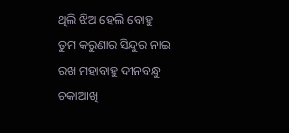ଥିଲି ଝିଅ ହେଲି ବୋହୁ
ତୁମ କରୁଣାର ସିନ୍ଦୁର ନାଇ
ରଖ ମହାବାହୁ ଦୀନବନ୍ଧୁ
ଚକାଆଖି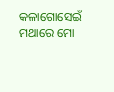କଳାଗୋସେଇଁ
ମଥାରେ ମୋ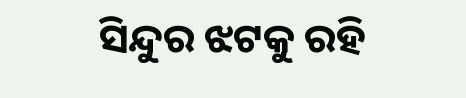ସିନ୍ଦୁର ଝଟକୁ ରହି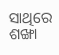ସାଥିରେ ଶଙ୍ଖା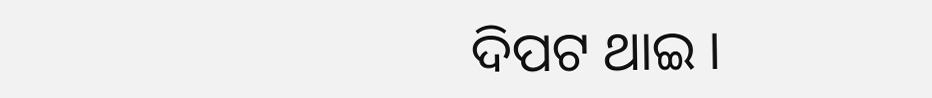ଦିପଟ ଥାଇ ।